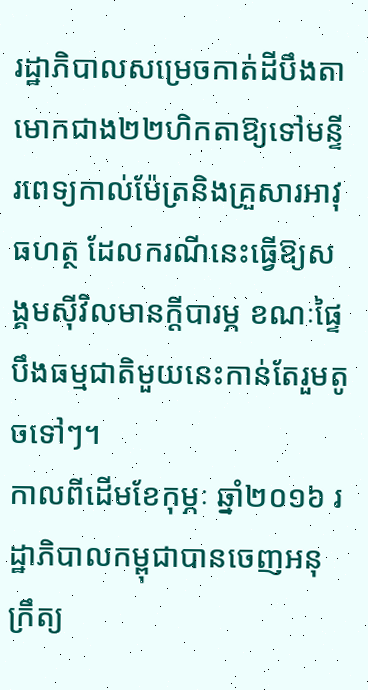រដ្ឋាភិបាលសម្រេចកាត់ដីបឹងតាមោកជាង២២ហិកតាឱ្យទៅមន្ទីរពេទ្យកាល់ម៉ែត្រនិងគ្រួសារអាវុធហត្ថ ដែលករណីនេះធ្វើឱ្យសង្គមស៊ីវិលមានក្តីបារម្ភ ខណៈផ្ទៃបឹងធម្មជាតិមួយនេះកាន់តែរួមតូចទៅៗ។
កាលពីដើមខែកុម្ភៈ ឆ្នាំ២០១៦ រដ្ឋាភិបាលកម្ពុជាបានចេញអនុក្រឹត្យ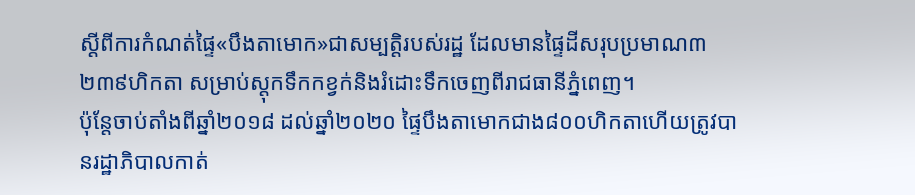ស្ដីពីការកំណត់ផ្ទៃ«បឹងតាមោក»ជាសម្បតិ្តរបស់រដ្ឋ ដែលមានផ្ទៃដីសរុបប្រមាណ៣ ២៣៩ហិកតា សម្រាប់ស្តុកទឹកកខ្វក់និងរំដោះទឹកចេញពីរាជធានីភ្នំពេញ។
ប៉ុន្តែចាប់តាំងពីឆ្នាំ២០១៨ ដល់ឆ្នាំ២០២០ ផ្ទៃបឹងតាមោកជាង៨០០ហិកតាហើយត្រូវបានរដ្ឋាភិបាលកាត់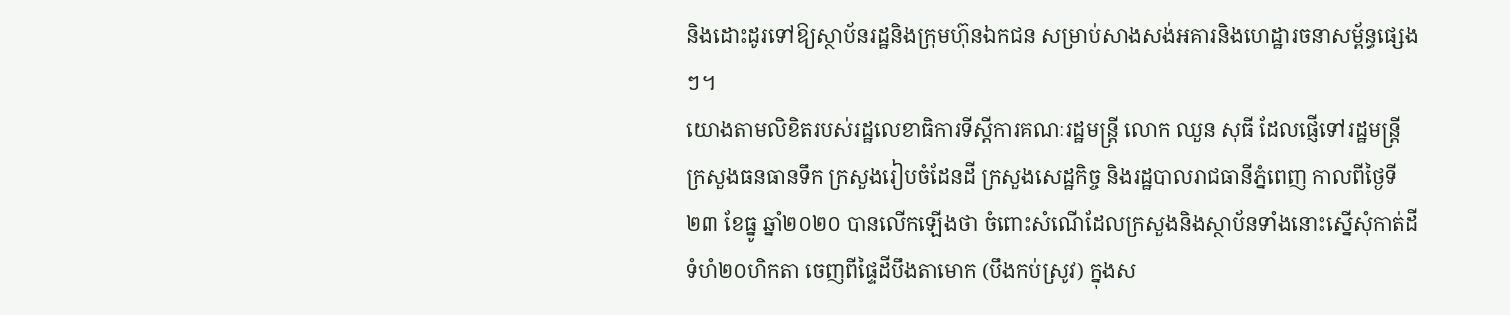និងដោះដូរទៅឱ្យស្ថាប័នរដ្ឋនិងក្រុមហ៊ុនឯកជន សម្រាប់សាងសង់អគារនិងហេដ្ឋារចនាសម្ព័ន្ធផ្សេងៗ។
យោងតាមលិខិតរបស់រដ្ឋលេខាធិការទីស្តីការគណៈរដ្ឋមន្ត្រី លោក ឈួន សុធី ដែលផ្ញើទៅរដ្ឋមន្ត្រីក្រសួងធនធានទឹក ក្រសួងរៀបចំដែនដី ក្រសួងសេដ្ឋកិច្ច និងរដ្ឋបាលរាជធានីភ្នំពេញ កាលពីថ្ងៃទី២៣ ខែធ្នូ ឆ្នាំ២០២០ បានលើកឡើងថា ចំពោះសំណើដែលក្រសួងនិងស្ថាប័នទាំងនោះស្នើសុំកាត់ដីទំហំ២០ហិកតា ចេញពីផ្ទៃដីបឹងតាមោក (បឹងកប់ស្រូវ) ក្នុងស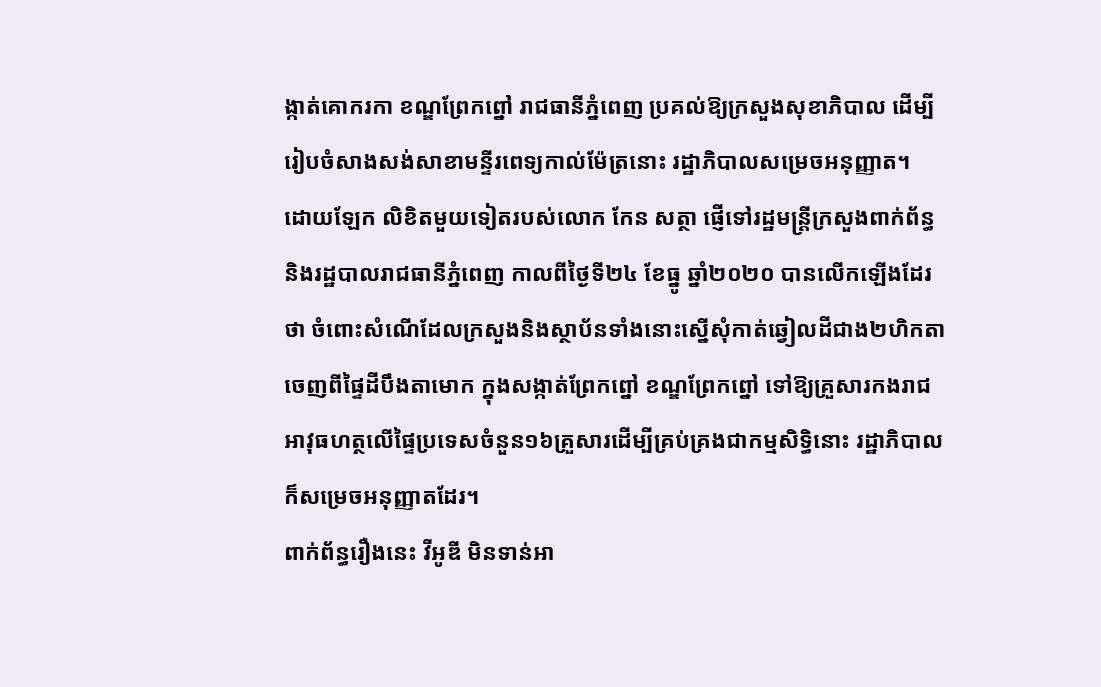ង្កាត់គោករកា ខណ្ឌព្រែកព្នៅ រាជធានីភ្នំពេញ ប្រគល់ឱ្យក្រសួងសុខាភិបាល ដើម្បីរៀបចំសាងសង់សាខាមន្ទីរពេទ្យកាល់ម៉ែត្រនោះ រដ្ឋាភិបាលសម្រេចអនុញ្ញាត។
ដោយឡែក លិខិតមួយទៀតរបស់លោក កែន សត្ថា ផ្ញើទៅរដ្ឋមន្ត្រីក្រសួងពាក់ព័ន្ធនិងរដ្ឋបាលរាជធានីភ្នំពេញ កាលពីថ្ងៃទី២៤ ខែធ្នូ ឆ្នាំ២០២០ បានលើកឡើងដែរថា ចំពោះសំណើដែលក្រសួងនិងស្ថាប័នទាំងនោះស្នើសុំកាត់ឆ្វៀលដីជាង២ហិកតាចេញពីផ្ទៃដីបឹងតាមោក ក្នុងសង្កាត់ព្រែកព្នៅ ខណ្ឌព្រែកព្នៅ ទៅឱ្យគ្រួសារកងរាជអាវុធហត្ថលើផ្ទៃប្រទេសចំនួន១៦គ្រួសារដើម្បីគ្រប់គ្រងជាកម្មសិទ្ធិនោះ រដ្ឋាភិបាលក៏សម្រេចអនុញ្ញាតដែរ។
ពាក់ព័ន្ធរឿងនេះ វីអូឌី មិនទាន់អា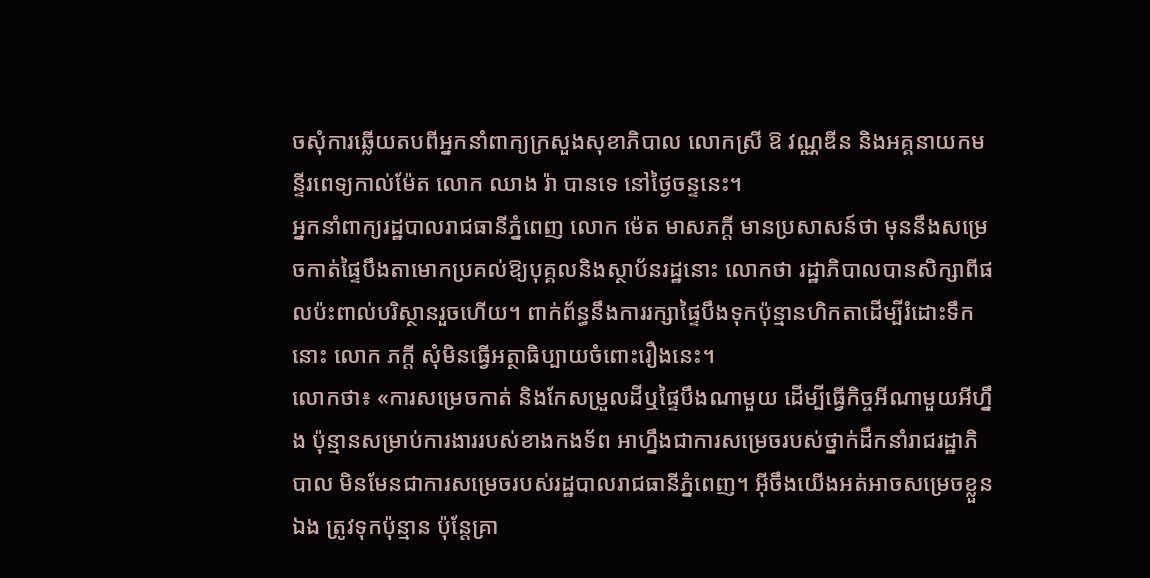ចសុំការឆ្លើយតបពីអ្នកនាំពាក្យក្រសួងសុខាភិបាល លោកស្រី ឱ វណ្ណឌីន និងអគ្គនាយកមន្ទីរពេទ្យកាល់ម៉ែត លោក ឈាង រ៉ា បានទេ នៅថ្ងៃចន្ទនេះ។
អ្នកនាំពាក្យរដ្ឋបាលរាជធានីភ្នំពេញ លោក ម៉េត មាសភក្ដី មានប្រសាសន៍ថា មុននឹងសម្រេចកាត់ផ្ទៃបឹងតាមោកប្រគល់ឱ្យបុគ្គលនិងស្ថាប័នរដ្ឋនោះ លោកថា រដ្ឋាភិបាលបានសិក្សាពីផលប៉ះពាល់បរិស្ថានរួចហើយ។ ពាក់ព័ន្ធនឹងការរក្សាផ្ទៃបឹងទុកប៉ុន្មានហិកតាដើម្បីរំដោះទឹកនោះ លោក ភក្ដី សុំមិនធ្វើអត្ថាធិប្បាយចំពោះរឿងនេះ។
លោកថា៖ «ការសម្រេចកាត់ និងកែសម្រួលដីឬផ្ទៃបឹងណាមួយ ដើម្បីធ្វើកិច្ចអីណាមួយអីហ្នឹង ប៉ុន្មានសម្រាប់ការងាររបស់ខាងកងទ័ព អាហ្នឹងជាការសម្រេចរបស់ថ្នាក់ដឹកនាំរាជរដ្ឋាភិបាល មិនមែនជាការសម្រេចរបស់រដ្ឋបាលរាជធានីភ្នំពេញ។ អ៊ីចឹងយើងអត់អាចសម្រេចខ្លួនឯង ត្រូវទុកប៉ុន្មាន ប៉ុន្តែគ្រា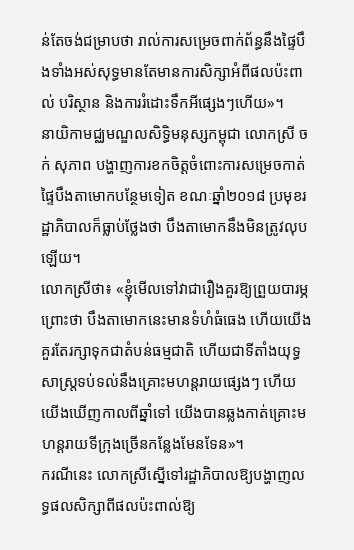ន់តែចង់ជម្រាបថា រាល់ការសម្រេចពាក់ព័ន្ធនឹងផ្ទៃបឹងទាំងអស់សុទ្ធមានតែមានការសិក្សាអំពីផលប៉ះពាល់ បរិស្ថាន និងការរំដោះទឹកអីផ្សេងៗហើយ»។
នាយិកាមជ្ឈមណ្ឌលសិទ្ធិមនុស្សកម្ពុជា លោកស្រី ចក់ សុភាព បង្ហាញការខកចិត្តចំពោះការសម្រេចកាត់ផ្ទៃបឹងតាមោកបន្ថែមទៀត ខណៈឆ្នាំ២០១៨ ប្រមុខរដ្ឋាភិបាលក៏ធ្លាប់ថ្លែងថា បឹងតាមោកនឹងមិនត្រូវលុបឡើយ។
លោកស្រីថា៖ «ខ្ញុំមើលទៅវាជារឿងគួរឱ្យព្រួយបារម្ភ ព្រោះថា បឹងតាមោកនេះមានទំហំធំធេង ហើយយើងគួរតែរក្សាទុកជាតំបន់ធម្មជាតិ ហើយជាទីតាំងយុទ្ធសាស្ត្រទប់ទល់នឹងគ្រោះមហន្តរាយផ្សេងៗ ហើយយើងឃើញកាលពីឆ្នាំទៅ យើងបានឆ្លងកាត់គ្រោះមហន្តរាយទីក្រុងច្រើនកន្លែងមែនទែន»។
ករណីនេះ លោកស្រីស្នើទៅរដ្ឋាភិបាលឱ្យបង្ហាញលទ្ធផលសិក្សាពីផលប៉ះពាល់ឱ្យ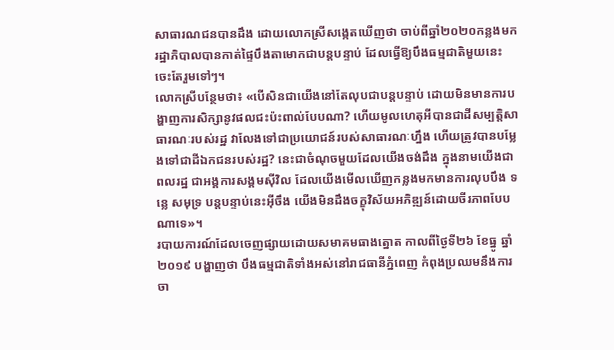សាធារណជនបានដឹង ដោយលោកស្រីសង្កេតឃើញថា ចាប់ពីឆ្នាំ២០២០កន្លងមក រដ្ឋាភិបាលបានកាត់ផ្ទៃបឹងតាមោកជាបន្តបន្ទាប់ ដែលធ្វើឱ្យបឹងធម្មជាតិមួយនេះចេះតែរួមទៅៗ។
លោកស្រីបន្ថែមថា៖ «បើសិនជាយើងនៅតែលុបជាបន្តបន្ទាប់ ដោយមិនមានការបង្ហាញការសិក្សានូវផលជះប៉ះពាល់បែបណា? ហើយមូលហេតុអីបានជាដីសម្បត្តិសាធារណៈរបស់រដ្ឋ វាលែងទៅជាប្រយោជន៍របស់សាធារណៈហ្នឹង ហើយត្រូវបានបម្លែងទៅជាដីឯកជនរបស់រដ្ឋ? នេះជាចំណុចមួយដែលយើងចង់ដឹង ក្នុងនាមយើងជាពលរដ្ឋ ជាអង្គការសង្គមស៊ីវិល ដែលយើងមើលឃើញកន្លងមកមានការលុបបឹង ទន្លេ សមុទ្រ បន្តបន្ទាប់នេះអ៊ីចឹង យើងមិនដឹងចក្ខុវិស័យអភិឌ្ឍន៍ដោយចីរភាពបែបណាទេ»។
របាយការណ៍ដែលចេញផ្សាយដោយសមាគមធាងត្នោត កាលពីថ្ងៃទី២៦ ខែធ្នូ ឆ្នាំ២០១៩ បង្ហាញថា បឹងធម្មជាតិទាំងអស់នៅរាជធានីភ្នំពេញ កំពុងប្រឈមនឹងការចា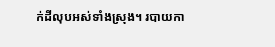ក់ដីលុបអស់ទាំងស្រុង។ របាយកា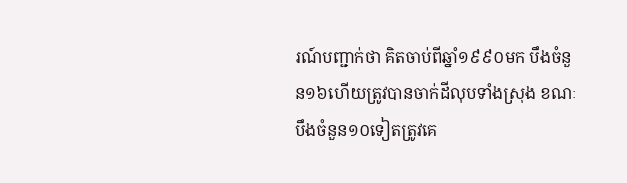រណ៍បញ្ជាក់ថា គិតចាប់ពីឆ្នាំ១៩៩០មក បឹងចំនួន១៦ហើយត្រូវបានចាក់ដីលុបទាំងស្រុង ខណៈបឹងចំនួន១០ទៀតត្រូវគេ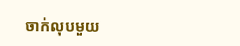ចាក់លុបមួយ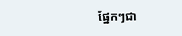ផ្នែកៗជា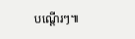បណ្ដើរៗ៕